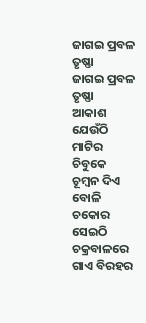ଜାଗଇ ପ୍ରବଳ ତୃଷ୍ଣା
ଜାଗଇ ପ୍ରବଳ ତୃଷ୍ଣା
ଆକାଶ ଯେଉଁଠି
ମାଟିର ଚିବୁକେ
ଚୂମ୍ବନ ଦିଏ ବୋଳି
ଚକୋର ସେଇଠି
ଚକ୍ରବାଳରେ
ଗାଏ ବିରହର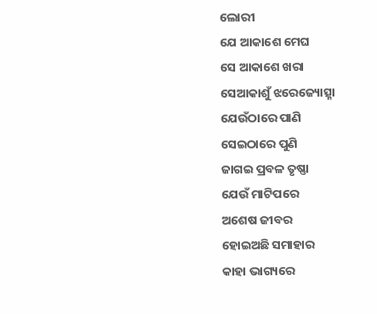ଲୋରୀ
ଯେ ଆକାଶେ ମେଘ
ସେ ଆକାଶେ ଖରା
ସେଆକାଶୁଁ ଝରେଜ୍ୟୋତ୍ସ୍ନା
ଯେଉଁଠାରେ ପାଣି
ସେଇଠାରେ ପୁଣି
ଜାଗଇ ପ୍ରବଳ ତୃଷ୍ଣା
ଯେଉଁ ମାଟିପରେ
ଅଶେଷ ଜୀବର
ହୋଇଅଛି ସମାହାର
କାହା ଭାଗ୍ୟରେ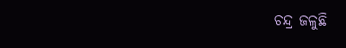ଚନ୍ଦ୍ର ଜଳୁଛି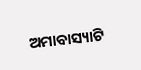ଅମାବାସ୍ୟାଟି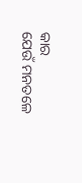କାର
ଯେଉଁ ମନତଳେ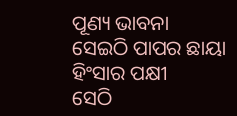ପୂଣ୍ୟ ଭାବନା
ସେଇଠି ପାପର ଛାୟା
ହିଂସାର ପକ୍ଷୀ
ସେଠି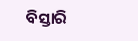ବିସ୍ତାରି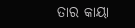ତାର କାୟା